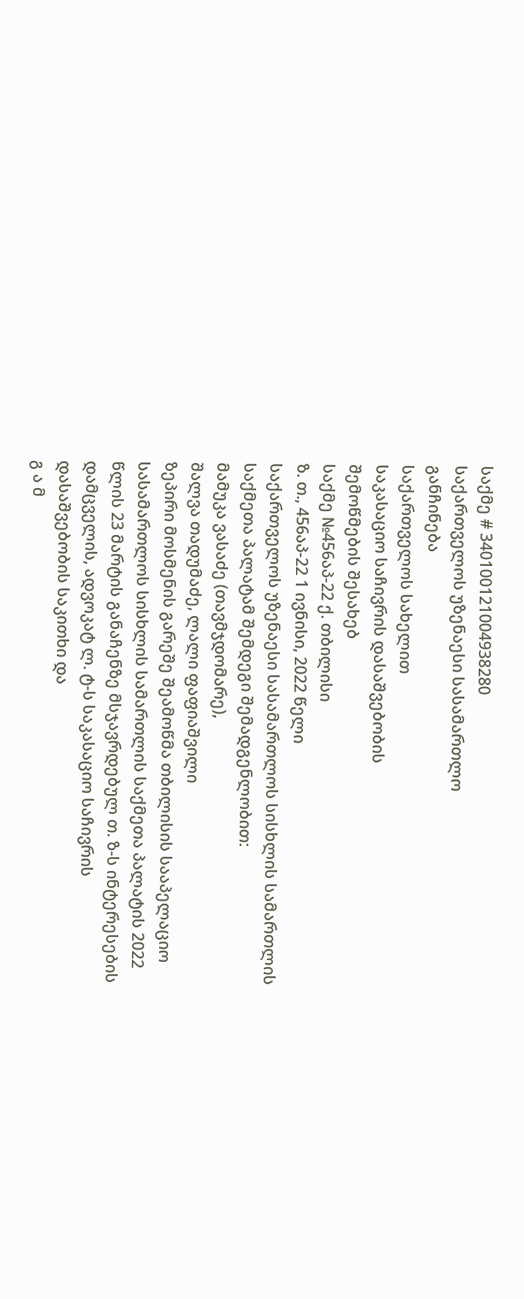საქმე # 340100121004938280
საქართველოს უზენაესი სასამართლო
განჩინება
საქართველოს სახელით
საკასაციო საჩივრის დასაშვებობის
შემოწმების შესახებ
საქმე №456აპ-22 ქ. თბილისი
ზ. თ., 456აპ-22 1 ივნისი, 2022 წელი
საქართველოს უზენაესი სასამართლოს სისხლის სამართლის საქმეთა პალატამ შემდეგი შემადგენლობით:
მამუკა ვასაძე (თავმჯდომარე),
შალვა თადუმაძე, ლალი ფაფიაშვილი
ზეპირი მოსმენის გარეშე შეამოწმა თბილისის სააპელაციო სასამართლოს სისხლის სამართლის საქმეთა პალატის 2022 წლის 23 მარტის განაჩენზე მსჯავრდებულ თ. ზ-ს ინტერესების დამცველის, ადვოკატ ლ. ტ-ს საკასაციო საჩივრის დასაშვებობის საკითხი და
გ ა მ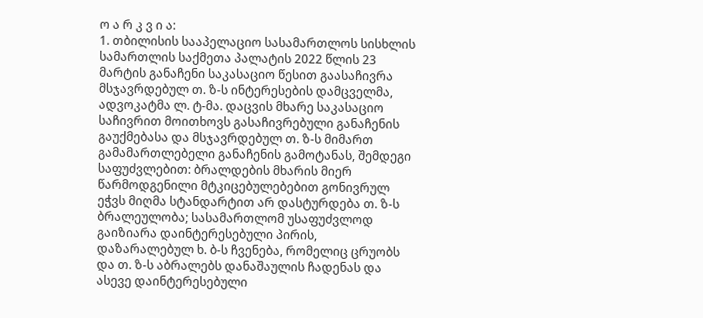ო ა რ კ ვ ი ა:
1. თბილისის სააპელაციო სასამართლოს სისხლის სამართლის საქმეთა პალატის 2022 წლის 23 მარტის განაჩენი საკასაციო წესით გაასაჩივრა მსჯავრდებულ თ. ზ-ს ინტერესების დამცველმა, ადვოკატმა ლ. ტ-მა. დაცვის მხარე საკასაციო საჩივრით მოითხოვს გასაჩივრებული განაჩენის გაუქმებასა და მსჯავრდებულ თ. ზ-ს მიმართ გამამართლებელი განაჩენის გამოტანას, შემდეგი საფუძვლებით: ბრალდების მხარის მიერ წარმოდგენილი მტკიცებულებებით გონივრულ ეჭვს მიღმა სტანდარტით არ დასტურდება თ. ზ-ს ბრალეულობა; სასამართლომ უსაფუძვლოდ გაიზიარა დაინტერესებული პირის, დაზარალებულ ხ. ბ-ს ჩვენება, რომელიც ცრუობს და თ. ზ-ს აბრალებს დანაშაულის ჩადენას და ასევე დაინტერესებული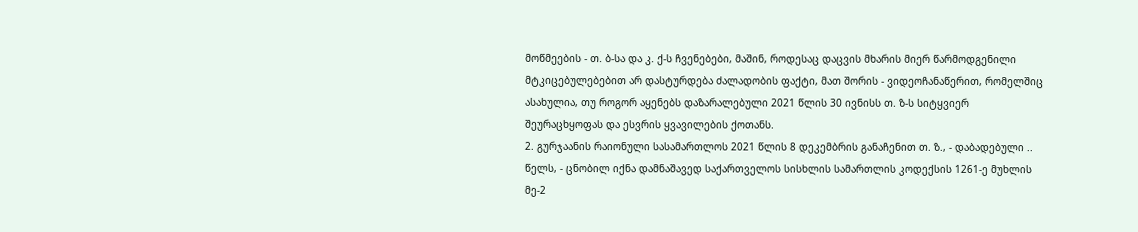მოწმეების - თ. ბ-სა და კ. ქ-ს ჩვენებები, მაშინ, როდესაც დაცვის მხარის მიერ წარმოდგენილი მტკიცებულებებით არ დასტურდება ძალადობის ფაქტი, მათ შორის - ვიდეოჩანაწერით, რომელშიც ასახულია, თუ როგორ აყენებს დაზარალებული 2021 წლის 30 ივნისს თ. ზ-ს სიტყვიერ შეურაცხყოფას და ესვრის ყვავილების ქოთანს.
2. გურჯაანის რაიონული სასამართლოს 2021 წლის 8 დეკემბრის განაჩენით თ. ზ., - დაბადებული .. წელს, - ცნობილ იქნა დამნაშავედ საქართველოს სისხლის სამართლის კოდექსის 1261-ე მუხლის მე-2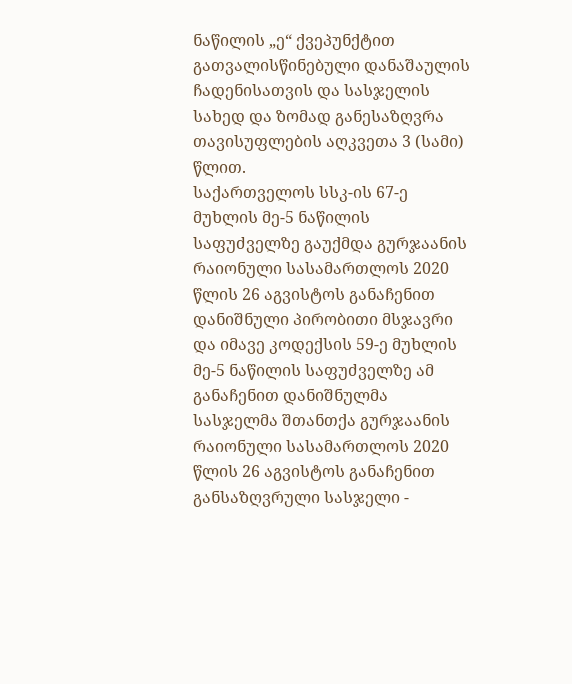ნაწილის „ე“ ქვეპუნქტით გათვალისწინებული დანაშაულის ჩადენისათვის და სასჯელის სახედ და ზომად განესაზღვრა თავისუფლების აღკვეთა 3 (სამი) წლით.
საქართველოს სსკ-ის 67-ე მუხლის მე-5 ნაწილის საფუძველზე გაუქმდა გურჯაანის რაიონული სასამართლოს 2020 წლის 26 აგვისტოს განაჩენით დანიშნული პირობითი მსჯავრი და იმავე კოდექსის 59-ე მუხლის მე-5 ნაწილის საფუძველზე ამ განაჩენით დანიშნულმა სასჯელმა შთანთქა გურჯაანის რაიონული სასამართლოს 2020 წლის 26 აგვისტოს განაჩენით განსაზღვრული სასჯელი -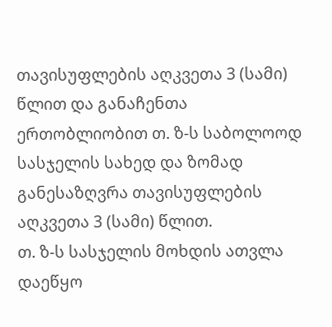თავისუფლების აღკვეთა 3 (სამი) წლით და განაჩენთა ერთობლიობით თ. ზ-ს საბოლოოდ სასჯელის სახედ და ზომად განესაზღვრა თავისუფლების აღკვეთა 3 (სამი) წლით.
თ. ზ-ს სასჯელის მოხდის ათვლა დაეწყო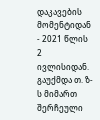დაკავების მომენტიდან - 2021 წლის 2 ივლისიდან.
გაუქმდა თ. ზ-ს მიმართ შერჩეული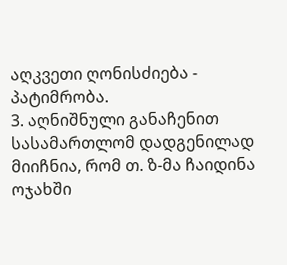აღკვეთი ღონისძიება - პატიმრობა.
3. აღნიშნული განაჩენით სასამართლომ დადგენილად მიიჩნია, რომ თ. ზ-მა ჩაიდინა ოჯახში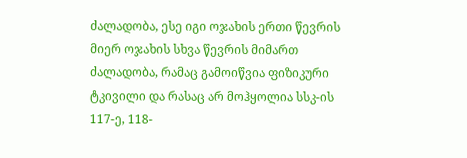ძალადობა, ესე იგი ოჯახის ერთი წევრის მიერ ოჯახის სხვა წევრის მიმართ ძალადობა, რამაც გამოიწვია ფიზიკური ტკივილი და რასაც არ მოჰყოლია სსკ-ის 117-ე, 118-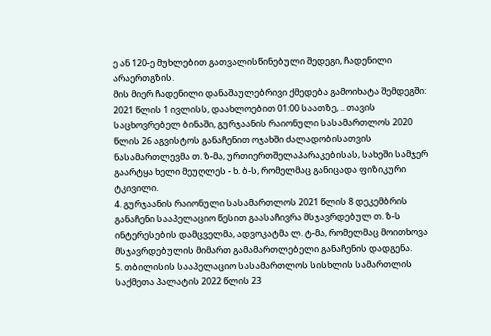ე ან 120-ე მუხლებით გათვალისწინებული შედეგი, ჩადენილი არაერთგზის.
მის მიერ ჩადენილი დანაშაულებრივი ქმედება გამოიხატა შემდეგში:
2021 წლის 1 ივლისს, დაახლოებით 01:00 საათზე, .. თავის საცხოვრებელ ბინაში, გურჯაანის რაიონული სასამართლოს 2020 წლის 26 აგვისტოს განაჩენით ოჯახში ძალადობისათვის ნასამართლევმა თ. ზ-მა, ურთიერთშელაპარაკებისას, სახეში სამჯერ გაარტყა ხელი მეუღლეს - ხ. ბ-ს, რომელმაც განიცადა ფიზიკური ტკივილი.
4. გურჯაანის რაიონული სასამართლოს 2021 წლის 8 დეკემბრის განაჩენი სააპელაციო წესით გაასაჩივრა მსჯავრდებულ თ. ზ-ს ინტერესების დამცველმა, ადვოკატმა ლ. ტ-მა, რომელმაც მოითხოვა მსჯავრდებულის მიმართ გამამართლებელი განაჩენის დადგენა.
5. თბილისის სააპელაციო სასამართლოს სისხლის სამართლის საქმეთა პალატის 2022 წლის 23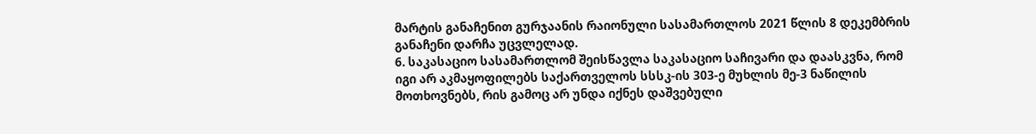მარტის განაჩენით გურჯაანის რაიონული სასამართლოს 2021 წლის 8 დეკემბრის განაჩენი დარჩა უცვლელად.
6. საკასაციო სასამართლომ შეისწავლა საკასაციო საჩივარი და დაასკვნა, რომ იგი არ აკმაყოფილებს საქართველოს სსსკ-ის 303-ე მუხლის მე-3 ნაწილის მოთხოვნებს, რის გამოც არ უნდა იქნეს დაშვებული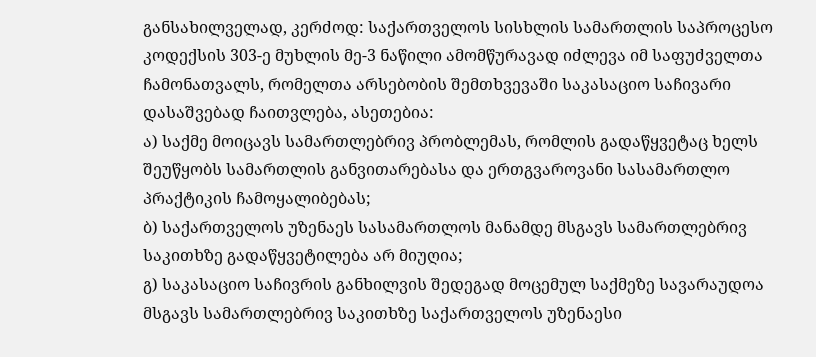განსახილველად, კერძოდ: საქართველოს სისხლის სამართლის საპროცესო კოდექსის 303-ე მუხლის მე-3 ნაწილი ამომწურავად იძლევა იმ საფუძველთა ჩამონათვალს, რომელთა არსებობის შემთხვევაში საკასაციო საჩივარი დასაშვებად ჩაითვლება, ასეთებია:
ა) საქმე მოიცავს სამართლებრივ პრობლემას, რომლის გადაწყვეტაც ხელს შეუწყობს სამართლის განვითარებასა და ერთგვაროვანი სასამართლო პრაქტიკის ჩამოყალიბებას;
ბ) საქართველოს უზენაეს სასამართლოს მანამდე მსგავს სამართლებრივ საკითხზე გადაწყვეტილება არ მიუღია;
გ) საკასაციო საჩივრის განხილვის შედეგად მოცემულ საქმეზე სავარაუდოა მსგავს სამართლებრივ საკითხზე საქართველოს უზენაესი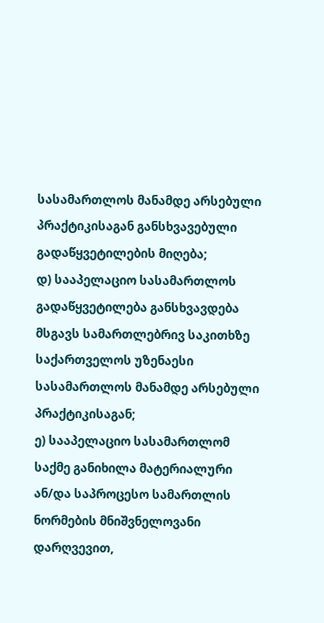სასამართლოს მანამდე არსებული პრაქტიკისაგან განსხვავებული გადაწყვეტილების მიღება;
დ) სააპელაციო სასამართლოს გადაწყვეტილება განსხვავდება მსგავს სამართლებრივ საკითხზე საქართველოს უზენაესი სასამართლოს მანამდე არსებული პრაქტიკისაგან;
ე) სააპელაციო სასამართლომ საქმე განიხილა მატერიალური ან/და საპროცესო სამართლის ნორმების მნიშვნელოვანი დარღვევით,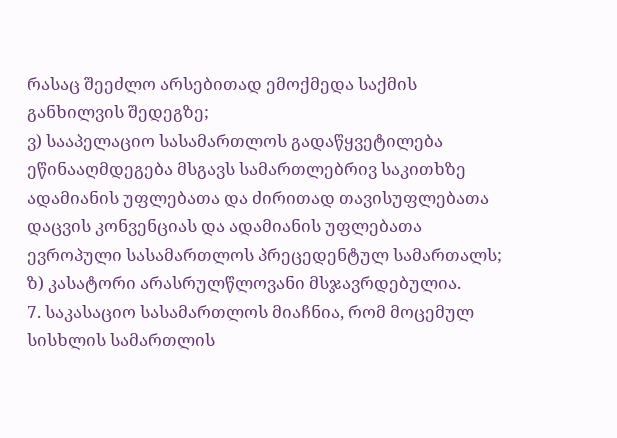რასაც შეეძლო არსებითად ემოქმედა საქმის განხილვის შედეგზე;
ვ) სააპელაციო სასამართლოს გადაწყვეტილება ეწინააღმდეგება მსგავს სამართლებრივ საკითხზე ადამიანის უფლებათა და ძირითად თავისუფლებათა დაცვის კონვენციას და ადამიანის უფლებათა ევროპული სასამართლოს პრეცედენტულ სამართალს;
ზ) კასატორი არასრულწლოვანი მსჯავრდებულია.
7. საკასაციო სასამართლოს მიაჩნია, რომ მოცემულ სისხლის სამართლის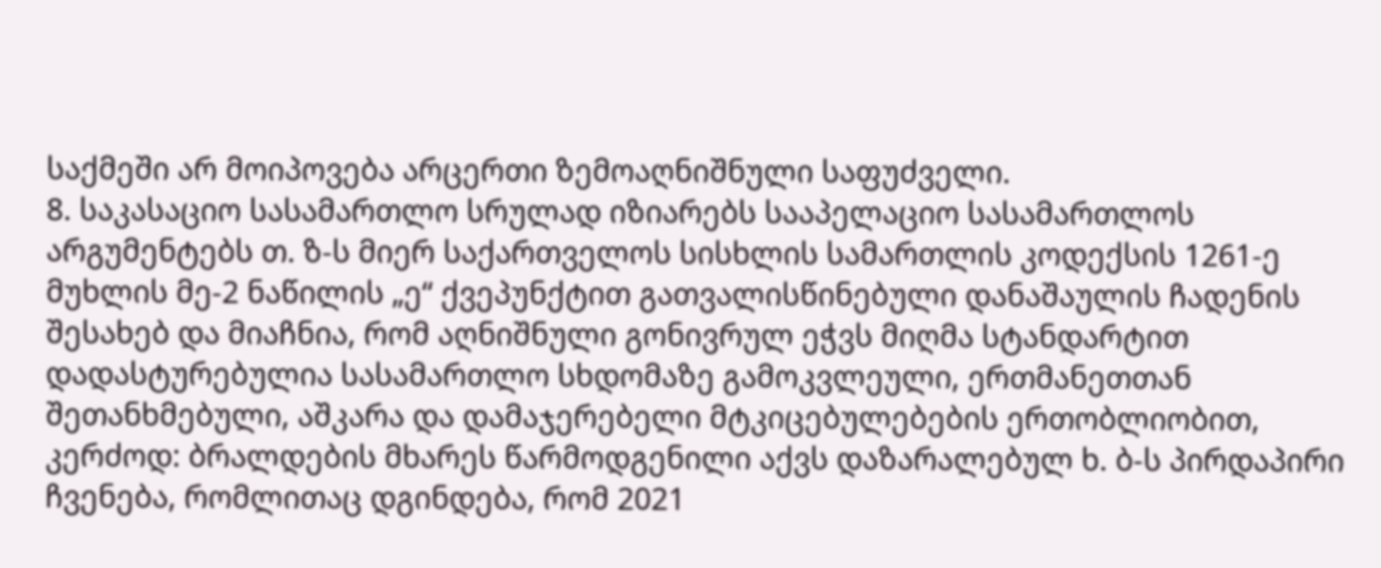საქმეში არ მოიპოვება არცერთი ზემოაღნიშნული საფუძველი.
8. საკასაციო სასამართლო სრულად იზიარებს სააპელაციო სასამართლოს არგუმენტებს თ. ზ-ს მიერ საქართველოს სისხლის სამართლის კოდექსის 1261-ე მუხლის მე-2 ნაწილის „ე“ ქვეპუნქტით გათვალისწინებული დანაშაულის ჩადენის შესახებ და მიაჩნია, რომ აღნიშნული გონივრულ ეჭვს მიღმა სტანდარტით დადასტურებულია სასამართლო სხდომაზე გამოკვლეული, ერთმანეთთან შეთანხმებული, აშკარა და დამაჯერებელი მტკიცებულებების ერთობლიობით, კერძოდ: ბრალდების მხარეს წარმოდგენილი აქვს დაზარალებულ ხ. ბ-ს პირდაპირი ჩვენება, რომლითაც დგინდება, რომ 2021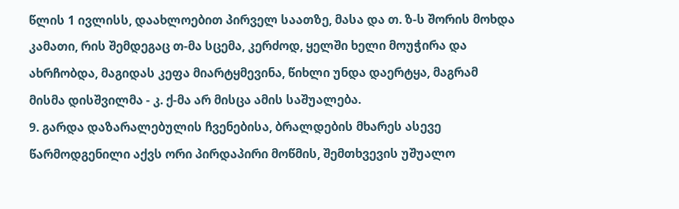წლის 1 ივლისს, დაახლოებით პირველ საათზე, მასა და თ. ზ-ს შორის მოხდა კამათი, რის შემდეგაც თ-მა სცემა, კერძოდ, ყელში ხელი მოუჭირა და ახრჩობდა, მაგიდას კეფა მიარტყმევინა, წიხლი უნდა დაერტყა, მაგრამ მისმა დისშვილმა - კ. ქ-მა არ მისცა ამის საშუალება.
9. გარდა დაზარალებულის ჩვენებისა, ბრალდების მხარეს ასევე წარმოდგენილი აქვს ორი პირდაპირი მოწმის, შემთხვევის უშუალო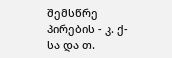შემსწრე პირების - კ. ქ-სა და თ.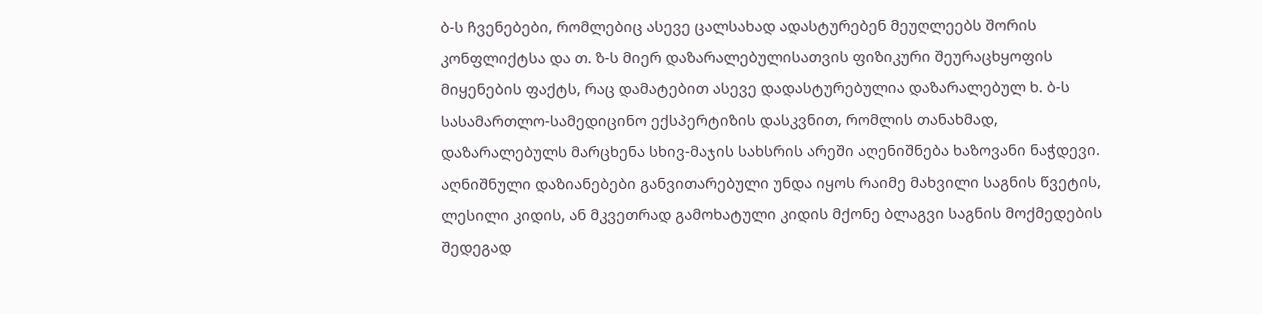ბ-ს ჩვენებები, რომლებიც ასევე ცალსახად ადასტურებენ მეუღლეებს შორის კონფლიქტსა და თ. ზ-ს მიერ დაზარალებულისათვის ფიზიკური შეურაცხყოფის მიყენების ფაქტს, რაც დამატებით ასევე დადასტურებულია დაზარალებულ ხ. ბ-ს სასამართლო-სამედიცინო ექსპერტიზის დასკვნით, რომლის თანახმად, დაზარალებულს მარცხენა სხივ-მაჯის სახსრის არეში აღენიშნება ხაზოვანი ნაჭდევი. აღნიშნული დაზიანებები განვითარებული უნდა იყოს რაიმე მახვილი საგნის წვეტის, ლესილი კიდის, ან მკვეთრად გამოხატული კიდის მქონე ბლაგვი საგნის მოქმედების შედეგად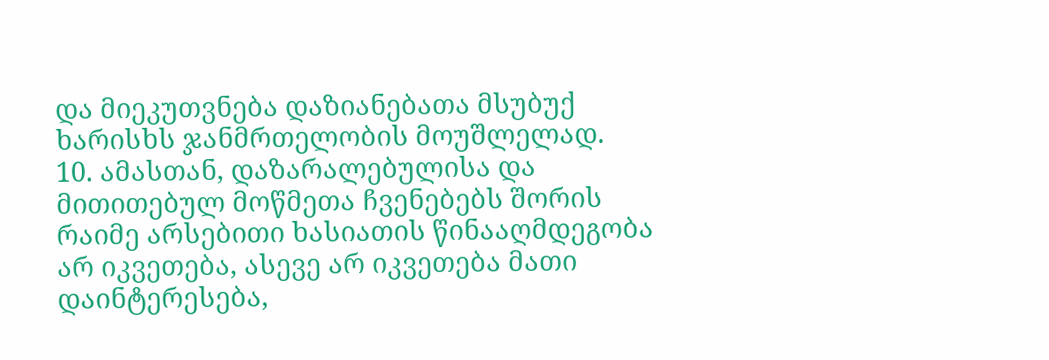და მიეკუთვნება დაზიანებათა მსუბუქ ხარისხს ჯანმრთელობის მოუშლელად.
10. ამასთან, დაზარალებულისა და მითითებულ მოწმეთა ჩვენებებს შორის რაიმე არსებითი ხასიათის წინააღმდეგობა არ იკვეთება, ასევე არ იკვეთება მათი დაინტერესება,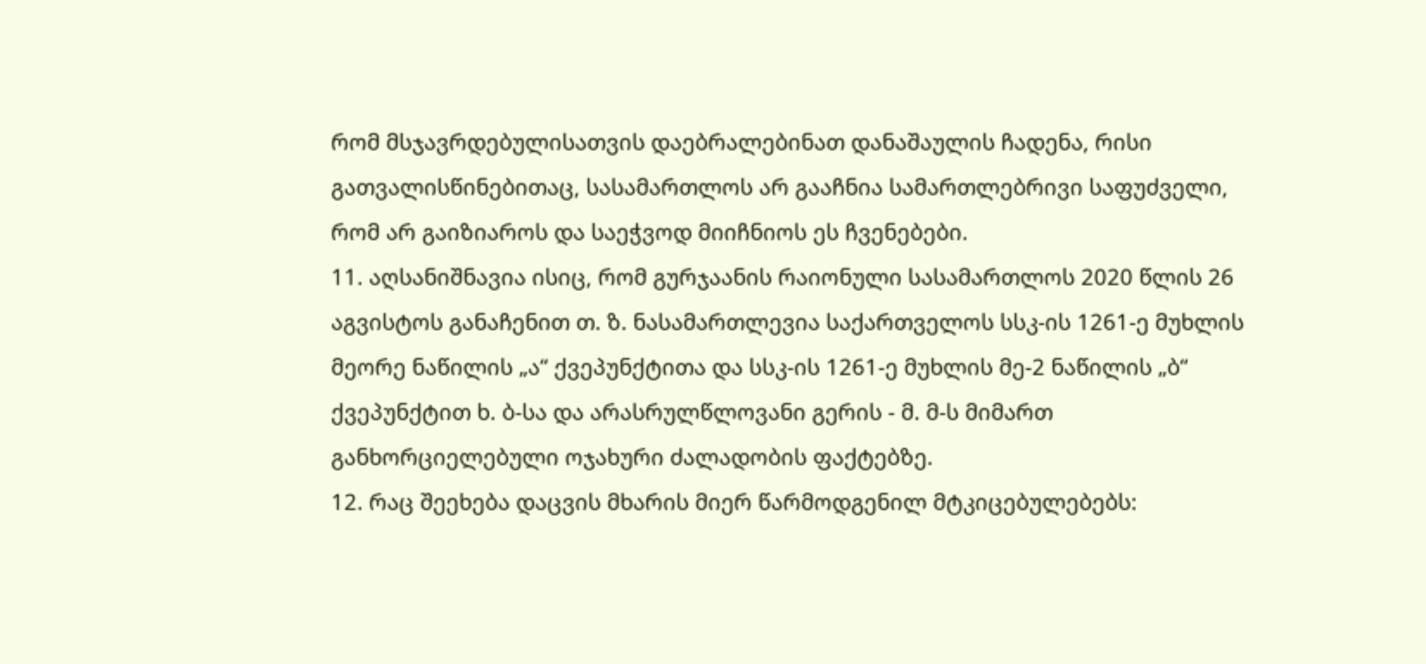რომ მსჯავრდებულისათვის დაებრალებინათ დანაშაულის ჩადენა, რისი გათვალისწინებითაც, სასამართლოს არ გააჩნია სამართლებრივი საფუძველი, რომ არ გაიზიაროს და საეჭვოდ მიიჩნიოს ეს ჩვენებები.
11. აღსანიშნავია ისიც, რომ გურჯაანის რაიონული სასამართლოს 2020 წლის 26 აგვისტოს განაჩენით თ. ზ. ნასამართლევია საქართველოს სსკ-ის 1261-ე მუხლის მეორე ნაწილის „ა“ ქვეპუნქტითა და სსკ-ის 1261-ე მუხლის მე-2 ნაწილის „ბ“ ქვეპუნქტით ხ. ბ-სა და არასრულწლოვანი გერის - მ. მ-ს მიმართ განხორციელებული ოჯახური ძალადობის ფაქტებზე.
12. რაც შეეხება დაცვის მხარის მიერ წარმოდგენილ მტკიცებულებებს: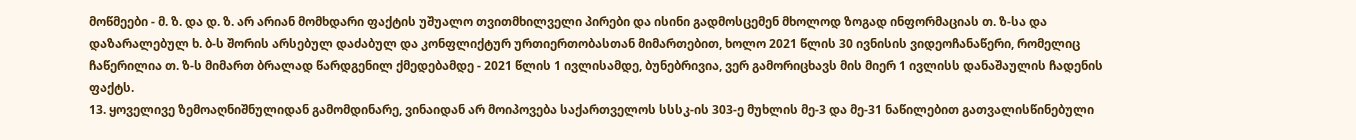მოწმეები - მ. ზ. და დ. ზ. არ არიან მომხდარი ფაქტის უშუალო თვითმხილველი პირები და ისინი გადმოსცემენ მხოლოდ ზოგად ინფორმაციას თ. ზ-სა და დაზარალებულ ხ. ბ-ს შორის არსებულ დაძაბულ და კონფლიქტურ ურთიერთობასთან მიმართებით, ხოლო 2021 წლის 30 ივნისის ვიდეოჩანაწერი, რომელიც ჩაწერილია თ. ზ-ს მიმართ ბრალად წარდგენილ ქმედებამდე - 2021 წლის 1 ივლისამდე, ბუნებრივია, ვერ გამორიცხავს მის მიერ 1 ივლისს დანაშაულის ჩადენის ფაქტს.
13. ყოველივე ზემოაღნიშნულიდან გამომდინარე, ვინაიდან არ მოიპოვება საქართველოს სსსკ-ის 303-ე მუხლის მე-3 და მე-31 ნაწილებით გათვალისწინებული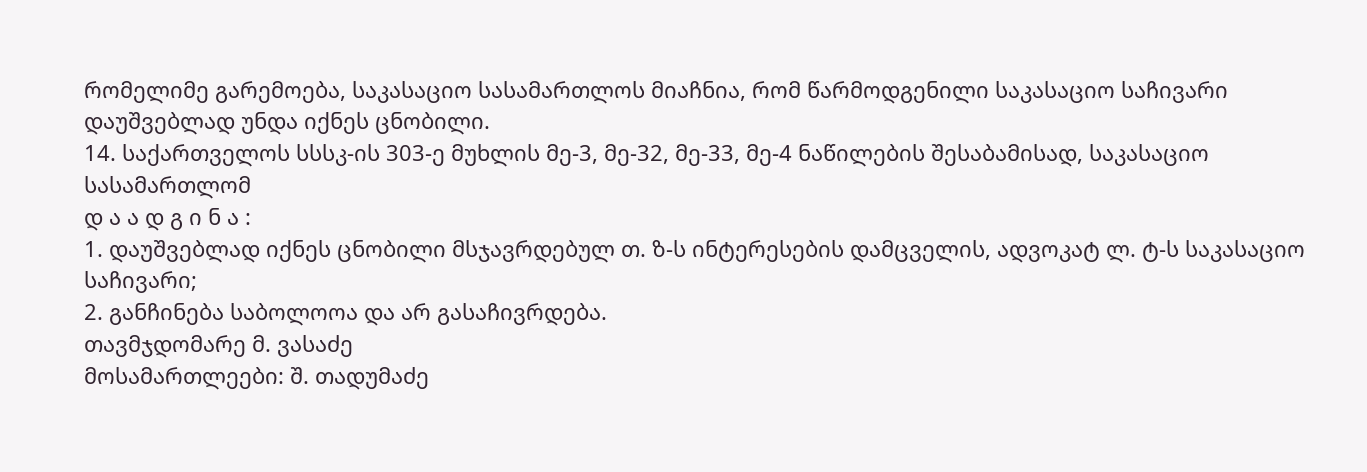რომელიმე გარემოება, საკასაციო სასამართლოს მიაჩნია, რომ წარმოდგენილი საკასაციო საჩივარი დაუშვებლად უნდა იქნეს ცნობილი.
14. საქართველოს სსსკ-ის 303-ე მუხლის მე-3, მე-32, მე-33, მე-4 ნაწილების შესაბამისად, საკასაციო სასამართლომ
დ ა ა დ გ ი ნ ა :
1. დაუშვებლად იქნეს ცნობილი მსჯავრდებულ თ. ზ-ს ინტერესების დამცველის, ადვოკატ ლ. ტ-ს საკასაციო საჩივარი;
2. განჩინება საბოლოოა და არ გასაჩივრდება.
თავმჯდომარე მ. ვასაძე
მოსამართლეები: შ. თადუმაძე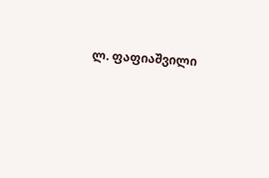ლ. ფაფიაშვილი